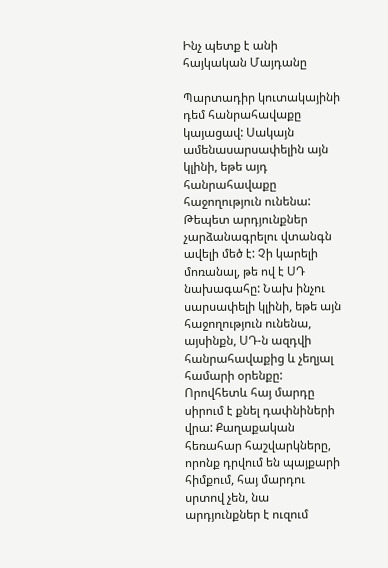Ինչ պետք է անի հայկական Մայդանը

Պարտադիր կուտակայինի դեմ հանրահավաքը կայացավ: Սակայն ամենասարսափելին այն կլինի, եթե այդ հանրահավաքը հաջողություն ունենա: Թեպետ արդյունքներ չարձանագրելու վտանգն ավելի մեծ է: Չի կարելի մոռանալ, թե ով է ՍԴ նախագահը: Նախ ինչու սարսափելի կլինի, եթե այն հաջողություն ունենա, այսինքն, ՍԴ-ն ազդվի հանրահավաքից և չեղյալ համարի օրենքը: Որովհետև հայ մարդը սիրում է քնել դափնիների վրա: Քաղաքական հեռահար հաշվարկները, որոնք դրվում են պայքարի հիմքում, հայ մարդու սրտով չեն, նա արդյունքներ է ուզում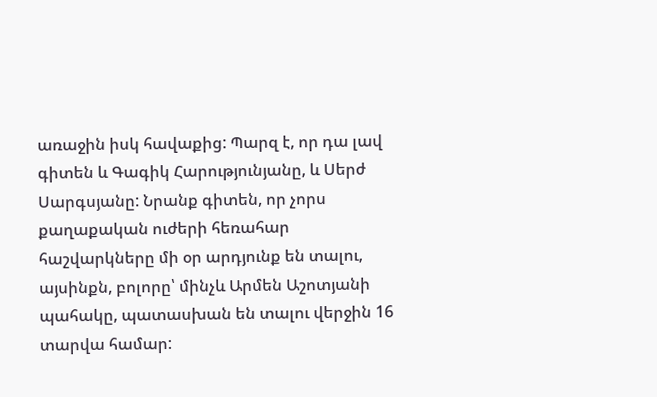առաջին իսկ հավաքից: Պարզ է, որ դա լավ գիտեն և Գագիկ Հարությունյանը, և Սերժ Սարգսյանը: Նրանք գիտեն, որ չորս քաղաքական ուժերի հեռահար հաշվարկները մի օր արդյունք են տալու, այսինքն, բոլորը՝ մինչև Արմեն Աշոտյանի պահակը, պատասխան են տալու վերջին 16 տարվա համար: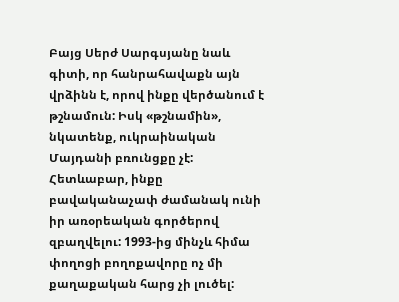Բայց Սերժ Սարգսյանը նաև գիտի, որ հանրահավաքն այն վրձինն է, որով ինքը վերծանում է թշնամուն: Իսկ «թշնամին», նկատենք, ուկրաինական Մայդանի բռունցքը չէ: Հետևաբար, ինքը բավականաչափ ժամանակ ունի իր առօրեական գործերով զբաղվելու: 1993-ից մինչև հիմա փողոցի բողոքավորը ոչ մի քաղաքական հարց չի լուծել: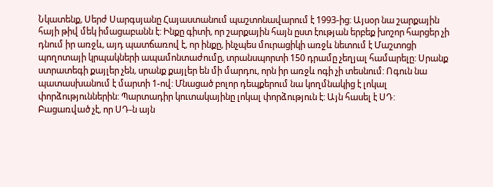Նկատենք, Սերժ Սարգսյանը Հայաստանում պաշտոնավարում է 1993-ից: Այսօր նա շարքային հայի թիվ մեկ իմացաբանն է: Ինքը գիտի, որ շարքային հայն ըստ էության երբեք խոշոր հարցեր չի դնում իր առջև, այդ պատճառով է, որ ինքը, ինչպես մուրացիկի առջև նետում է Մաշտոցի պողոտայի կրպակների ապամոնտաժումը, տրանսպորտի 150 դրամը չեղյալ համարելը: Սրանք ստրատեգի քայլեր չեն, սրանք քայլեր են մի մարդու, որն իր առջև ոգի չի տեսնում: Ոգուն նա պատասխանում է մարտի 1-ով: Մնացած բոլոր դեպքերում նա կողմնակից է լոկալ փորձություններին: Պարտադիր կուտակայինը լոկալ փորձություն է: Այն հասել է ՍԴ:
Բացառված չէ, որ ՍԴ-ն այն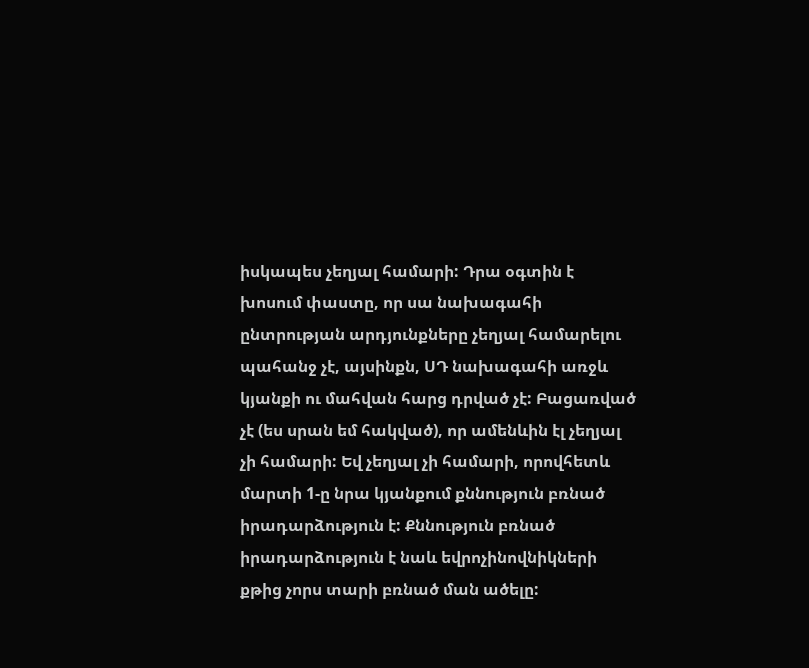իսկապես չեղյալ համարի: Դրա օգտին է խոսում փաստը, որ սա նախագահի ընտրության արդյունքները չեղյալ համարելու պահանջ չէ, այսինքն, ՍԴ նախագահի առջև կյանքի ու մահվան հարց դրված չէ: Բացառված չէ (ես սրան եմ հակված), որ ամենևին էլ չեղյալ չի համարի: Եվ չեղյալ չի համարի, որովհետև մարտի 1-ը նրա կյանքում քննություն բռնած իրադարձություն է: Քննություն բռնած իրադարձություն է նաև եվրոչինովնիկների քթից չորս տարի բռնած ման ածելը: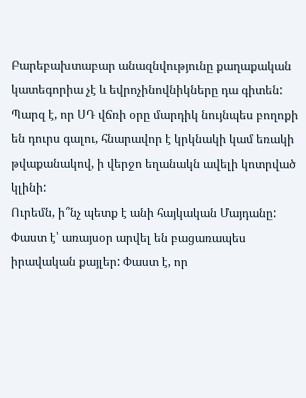Բարեբախտաբար անազնվությունը քաղաքական կատեգորիա չէ և եվրոչինովնիկները դա գիտեն: Պարզ է, որ ՍԴ վճռի օրը մարդիկ նույնպես բողոքի են դուրս գալու, հնարավոր է կրկնակի կամ եռակի թվաքանակով, ի վերջո եղանակն ավելի կոտրված կլինի:
Ուրեմն, ի՞նչ պետք է անի հայկական Մայդանը: Փաստ է՝ առայսօր արվել են բացառապես իրավական քայլեր: Փաստ է, որ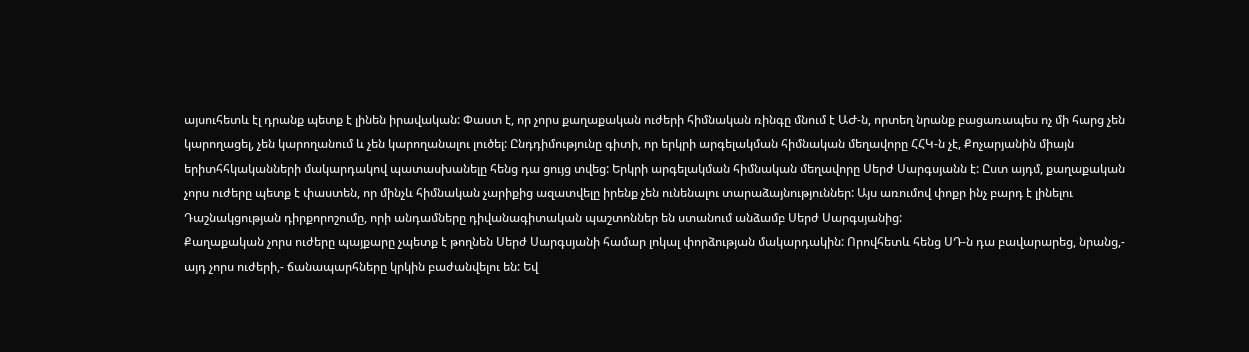այսուհետև էլ դրանք պետք է լինեն իրավական: Փաստ է, որ չորս քաղաքական ուժերի հիմնական ռինգը մնում է ԱԺ-ն, որտեղ նրանք բացառապես ոչ մի հարց չեն կարողացել, չեն կարողանում և չեն կարողանալու լուծել: Ընդդիմությունը գիտի, որ երկրի արգելակման հիմնական մեղավորը ՀՀԿ-ն չէ, Քոչարյանին միայն երիտհհկականների մակարդակով պատասխանելը հենց դա ցույց տվեց: Երկրի արգելակման հիմնական մեղավորը Սերժ Սարգսյանն է: Ըստ այդմ, քաղաքական չորս ուժերը պետք է փաստեն, որ մինչև հիմնական չարիքից ազատվելը իրենք չեն ունենալու տարաձայնություններ: Այս առումով փոքր ինչ բարդ է լինելու Դաշնակցության դիրքորոշումը, որի անդամները դիվանագիտական պաշտոններ են ստանում անձամբ Սերժ Սարգսյանից:
Քաղաքական չորս ուժերը պայքարը չպետք է թողնեն Սերժ Սարգսյանի համար լոկալ փորձության մակարդակին: Որովհետև հենց ՍԴ-ն դա բավարարեց, նրանց,- այդ չորս ուժերի,- ճանապարհները կրկին բաժանվելու են: Եվ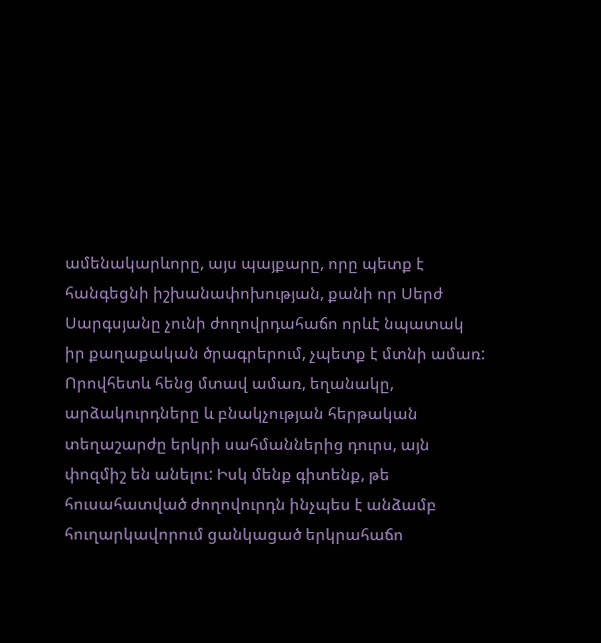ամենակարևորը, այս պայքարը, որը պետք է հանգեցնի իշխանափոխության, քանի որ Սերժ Սարգսյանը չունի ժողովրդահաճո որևէ նպատակ իր քաղաքական ծրագրերում, չպետք է մտնի ամառ: Որովհետև հենց մտավ ամառ, եղանակը, արձակուրդները և բնակչության հերթական տեղաշարժը երկրի սահմաններից դուրս, այն փոզմիշ են անելու: Իսկ մենք գիտենք, թե հուսահատված ժողովուրդն ինչպես է անձամբ հուղարկավորում ցանկացած երկրահաճո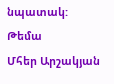նպատակ:
Թեմա
Մհեր Արշակյան